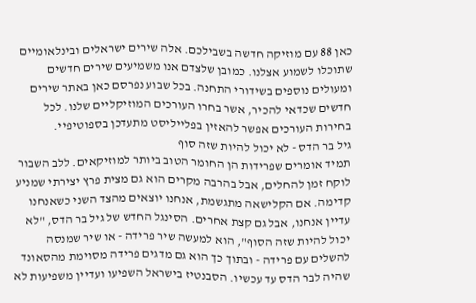כאן 88 עם מוזיקה חדשה בשבילכם. אלה שירים ישראלים ובינלאומיים שתוכלו לשמוע אצלנו. כמובן שלצדם אנו משמיעים שירים חדשים ומעולים נוספים בשידורי התחנה. בכל שבוע נפרסם כאן באתר שירים חדשים שכדאי להכיר, אשר בחרו העורכים המוזיקליים שלנו. לכל בחירות העורכים אפשר להאזין בפלייליסט מתעדכן בספוטיפיי.
גיל בר הדס - לא יכול להיות שזה סוף
תמיד אומרים שפרידות הן החומר הטוב ביותר למוזיקאים. ללב השבור לוקח זמן להחלים, אבל בהרבה מקרים הוא גם מצית פרץ יצירתי שמניע קדימה. אם הקלישאה מתגשמת, אנחנו יוצאים מהצד השני כשאנחנו עדיין אנחנו, אבל גם קצת אחרים. הסינגל החדש של גיל בר הדס, "לא יכול להיות שזה הסוף", הוא למעשה שיר פרידה - או שיר שמנסה להשלים עם פרידה - ובתוך כך הוא גם מדגים פרידה מסוימת מהסאונד שהיה לבר הדס עד עכשיו. הסבנטיז בישראל השפיעו ועדיין משפיעות לא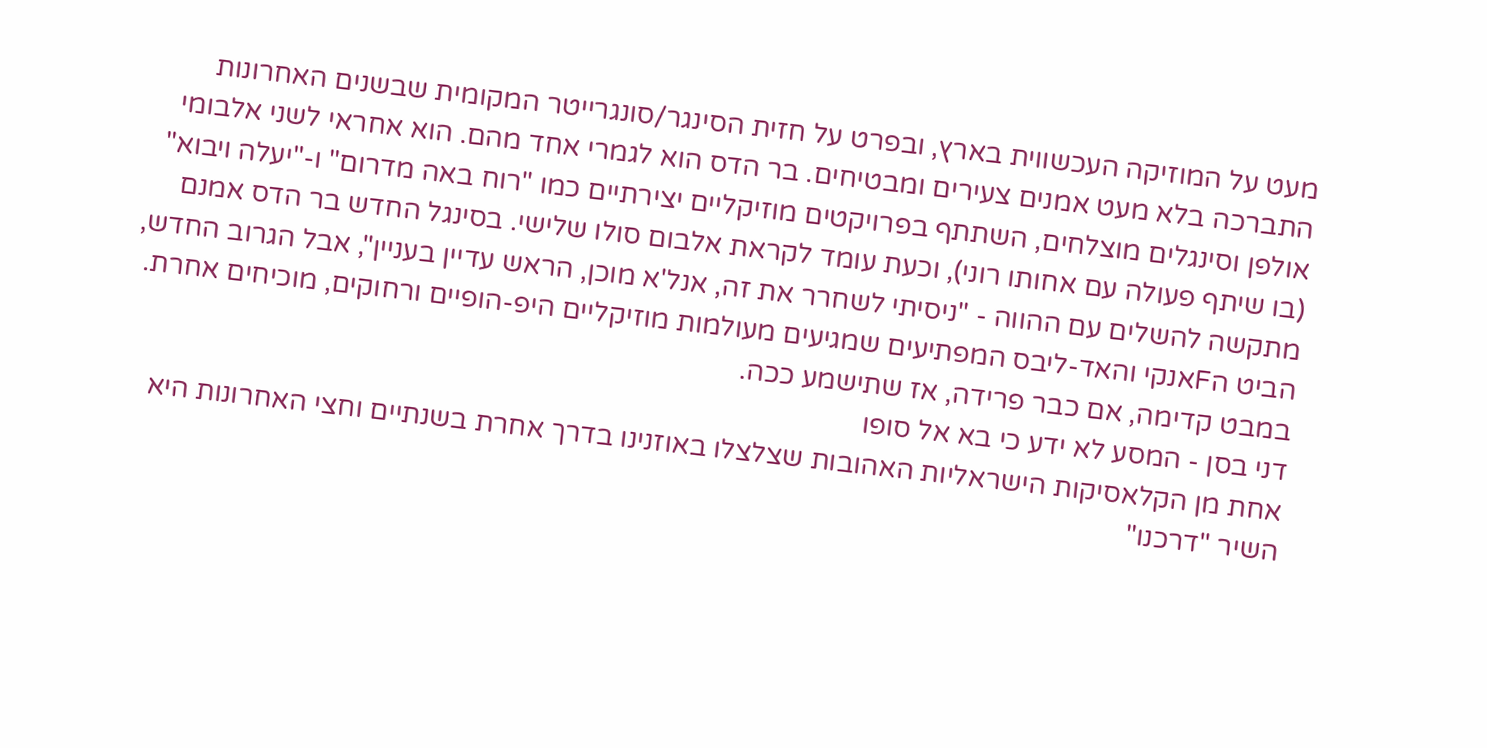מעט על המוזיקה העכשווית בארץ, ובפרט על חזית הסינגר/סונגרייטר המקומית שבשנים האחרונות התברכה בלא מעט אמנים צעירים ומבטיחים. בר הדס הוא לגמרי אחד מהם. הוא אחראי לשני אלבומי אולפן וסינגלים מוצלחים, השתתף בפרויקטים מוזיקליים יצירתיים כמו "רוח באה מדרום" ו-"יעלה ויבוא" (בו שיתף פעולה עם אחותו רוני), וכעת עומד לקראת אלבום סולו שלישי. בסינגל החדש בר הדס אמנם מתקשה להשלים עם ההווה - "ניסיתי לשחרר את זה, אנל'א מוכן, הראש עדיין בעניין", אבל הגרוב החדש, הביט הFאנקי והאד-ליבס המפתיעים שמגיעים מעולמות מוזיקליים היפ-הופיים ורחוקים, מוכיחים אחרת. במבט קדימה, אם כבר פרידה, אז שתישמע ככה.
דני בסן - המסע לא ידע כי בא אל סופו
אחת מן הקלאסיקות הישראליות האהובות שצלצלו באוזנינו בדרך אחרת בשנתיים וחצי האחרונות היא השיר "דרכנו"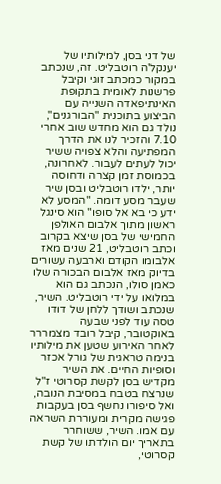של דני בסן, למילותיו של יענקל'ה רוטבליט. זה, שנכתב במקור כמכתב זוגי וקיבל פרשנות לאומית בתקופת האינתיפאדה השנייה עם הביצוע בתוכנית "הבורגנים", נולד גם הוא מחדש שוב אחרי 7.10 והזכיר לנו את הדרך המפתיעה והלא צפויה ששיר יכול לעתים לעבור. לאחרונה, בכמוסת זמן קצרה ודחוסה יותר, ילדו רוטבליט ובסן שיר שעבר מסע דומה. "המסע לא ידע כי בא אל סופו" הוא סינגל ראשון מתוך אלבום האולפן החמישי של בסן שיצא בקרוב וכתב רוטבליט, 21 שנים מאז אלבומו הקודם וארבעה עשורים בדיוק מאז אלבום הבכורה שלו כאמן סולו, הנכתב גם הוא במלואו על ידי רוטבליט. השיר, שנכתב ושודך ללחן של דודו טסה עוד לפני שבעה באוקטובר, קיבל רובד מצמררר לאחר האירוע שטען את מילותיו בנימה טראגית של גורל אכזר וסופיות החיים. את השיר מקדיש בסן לקשת קסרוטי ז"ל שנרצח בטבח במסיבת הנובה, ואל סיפורו נחשף בסן בעקבות פגישה מקרית ומעוררת השראה עם אמו. השיר, ששוחרר בתאריך יום הולדתו של קשת קסרוטי,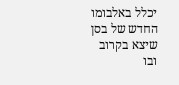יכלל באלבומו החדש של בסן שיצא בקרוב ובו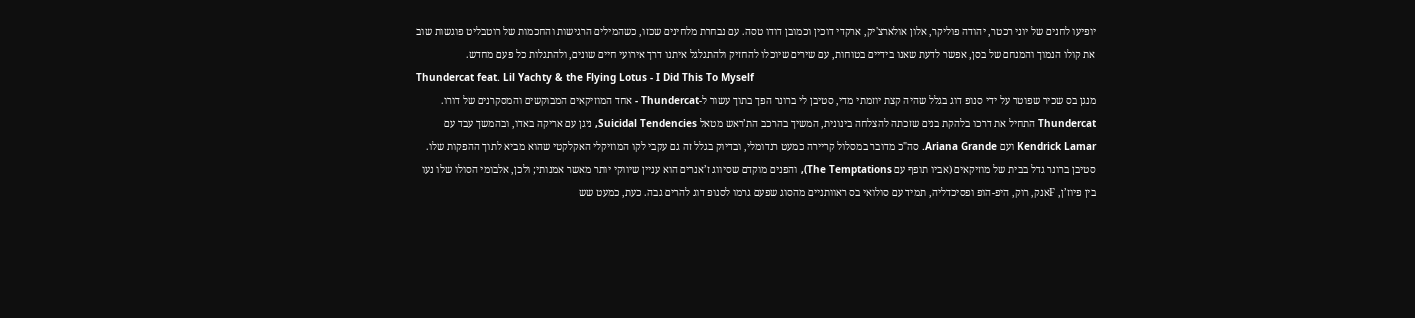יופיעו לחנים של יוני רכטר, יהודה פוליקר, אלון אולארצ'יק, ארקדי דוכין וכמובן דודו טסה. עם נבחרת מלחינים שכזו, כשהמילים הרגישות והחכמות של רוטבליט פוגשות שוב את קולו הנמוך והמנחם של בסן, אפשר לדעת שאנו בידיים בטוחות, עם שירים שיוכלו להחזיק ולהתגלגל איתנו דרך אירועי חיים שונים, ולהתגלות כל פעם מחדש.
Thundercat feat. Lil Yachty & the Flying Lotus - I Did This To Myself
מנגן בס שכיר שפוטר על ידי סנופ דוג בגלל שהיה קצת יוזמתי מדי, סטיבן לי ברונר הפך בתוך עשור ל-Thundercat - אחד המוזיקאים המבוקשים והמסקרנים של דורו. Thundercat התחיל את דרכו בלהקת בנים שזכתה להצלחה בינונית, המשיך בהרכב הת’ראש מטאל Suicidal Tendencies, ניגן עם אריקה באדו, ובהמשך עבד עם Kendrick Lamar ועם Ariana Grande. סה"כ מדובר במסלול קריירה כמעט רנדומלי, ובדיוק בגלל זה גם עקבי לקו המוזיקלי האקלקטי שהוא מביא לתוך ההפקות שלו. סטיבן ברונר גדל בבית של מוזיקאים (אביו תופף עם The Temptations), והפנים מוקדם שסיווג ז’אנרים הוא עניין שיווקי יותר מאשר אמנותי; ולכן, אלבומי הסולו שלו נעו בין פיוז’ן, Fאנק, רוק, היפ-הופ ופסיכדליה, תמיד עם סולואי בס ראוותניים מהסוג שפעם גרמו לסנופ דוג להרים גבה. כעת, כמעט שש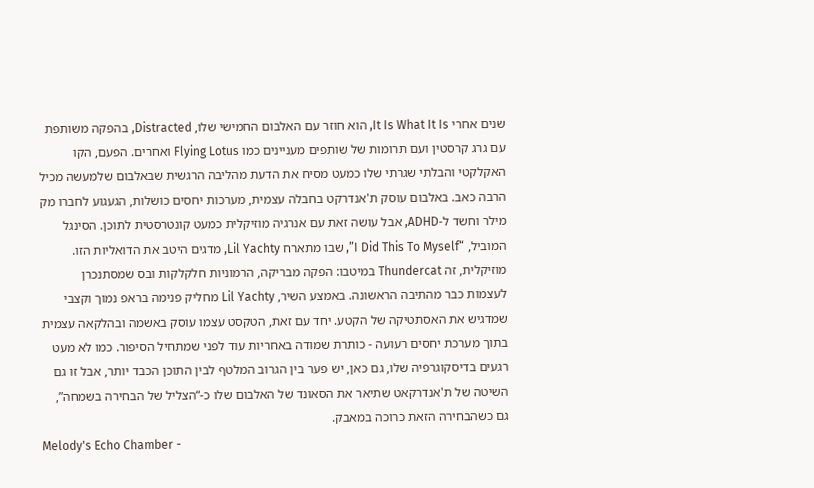שנים אחרי It Is What It Is, הוא חוזר עם האלבום החמישי שלו, Distracted, בהפקה משותפת עם גרג קרסטין ועם תרומות של שותפים מעניינים כמו Flying Lotus ואחרים. הפעם, הקו האקלקטי והבלתי שגרתי שלו כמעט מסיח את הדעת מהליבה הרגשית שבאלבום שלמעשה מכיל הרבה כאב. באלבום עוסק ת'אנדרקט בחבלה עצמית, מערכות יחסים כושלות, הגעגוע לחברו מק מילר וחשד ל-ADHD, אבל עושה זאת עם אנרגיה מוזיקלית כמעט קונטרסטית לתוכן. הסינגל המוביל, “I Did This To Myself”, שבו מתארח Lil Yachty, מדגים היטב את הדואליות הזו. מוזיקלית, זה Thundercat במיטבו: הפקה מבריקה, הרמוניות חלקלקות ובס שמסתנכרן לעצמות כבר מהתיבה הראשונה. באמצע השיר, Lil Yachty מחליק פנימה בראפ נמוך וקצבי שמדגיש את האסתטיקה של הקטע. יחד עם זאת, הטקסט עצמו עוסק באשמה ובהלקאה עצמית בתוך מערכת יחסים רעועה - כותרת שמודה באחריות עוד לפני שמתחיל הסיפור. כמו לא מעט רגעים בדיסקוגרפיה שלו, גם כאן, יש פער בין הגרוב המלטף לבין התוכן הכבד יותר, אבל זו גם השיטה של ת'אנדרקאט שתיאר את הסאונד של האלבום שלו כ-“הצליל של הבחירה בשמחה”, גם כשהבחירה הזאת כרוכה במאבק.
Melody's Echo Chamber -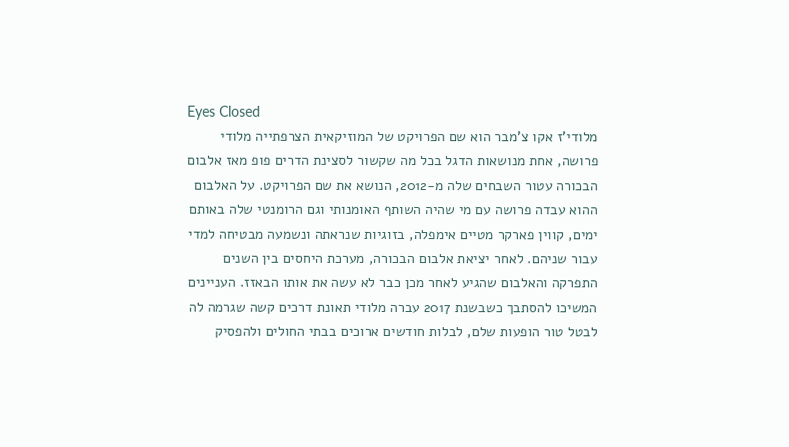Eyes Closed
מלודי'ז אקו צ'מבר הוא שם הפרויקט של המוזיקאית הצרפתייה מלודי פרושה, אחת מנושאות הדגל בכל מה שקשור לסצינת הדרים פופ מאז אלבום הבכורה עטור השבחים שלה מ-2012, הנושא את שם הפרויקט. על האלבום ההוא עבדה פרושה עם מי שהיה השותף האומנותי וגם הרומנטי שלה באותם ימים, קווין פארקר מטיים אימפלה, בזוגיות שנראתה ונשמעה מבטיחה למדי עבור שניהם. לאחר יציאת אלבום הבכורה, מערכת היחסים בין השנים התפרקה והאלבום שהגיע לאחר מכן כבר לא עשה את אותו הבאזז. העניינים המשיכו להסתבך כשבשנת 2017 עברה מלודי תאונת דרכים קשה שגרמה לה לבטל טור הופעות שלם, לבלות חודשים ארוכים בבתי החולים ולהפסיק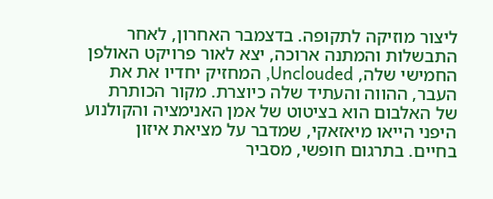ליצור מוזיקה לתקופה. בדצמבר האחרון, לאחר התבשלות והמתנה ארוכה, יצא לאור פרויקט האולפן החמישי שלה, Unclouded, המחזיק יחדיו את את העבר, ההווה והעתיד שלה כיוצרת. מקור הכותרת של האלבום הוא בציטוט של אמן האנימציה והקולנוע היפני הייאו מיאזאקי, שמדבר על מציאת איזון בחיים. בתרגום חופשי, מסביר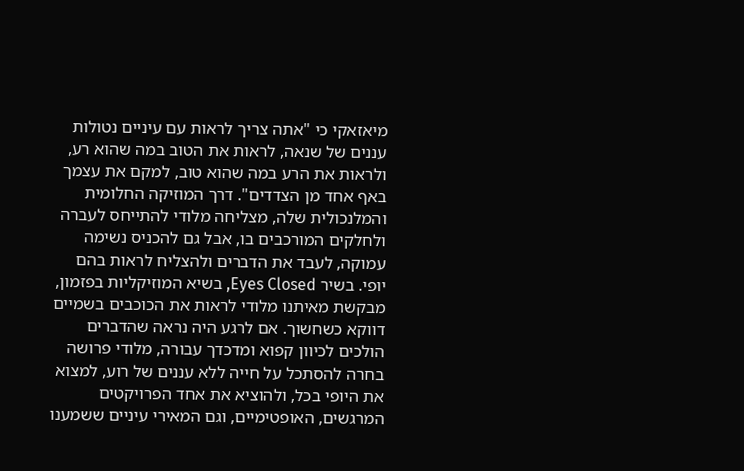מיאזאקי כי "אתה צריך לראות עם עיניים נטולות עננים של שנאה, לראות את הטוב במה שהוא רע, ולראות את הרע במה שהוא טוב, למקם את עצמך באף אחד מן הצדדים". דרך המוזיקה החלומית והמלנכולית שלה, מצליחה מלודי להתייחס לעברה ולחלקים המורכבים בו, אבל גם להכניס נשימה עמוקה, לעבד את הדברים ולהצליח לראות בהם יופי. בשיר Eyes Closed, בשיא המוזיקליות בפזמון, מבקשת מאיתנו מלודי לראות את הכוכבים בשמיים דווקא כשחשוך. אם לרגע היה נראה שהדברים הולכים לכיוון קפוא ומדכדך עבורה, מלודי פרושה בחרה להסתכל על חייה ללא עננים של רוע, למצוא את היופי בכל, ולהוציא את אחד הפרויקטים המרגשים, האופטימיים, וגם המאירי עיניים ששמענו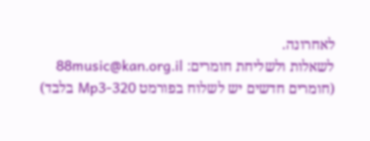לאחרונה.
לשאלות ולשליחת חומרים: 88music@kan.org.il
(חומרים חדשים יש לשלוח בפורמט Mp3-320 בלבד)